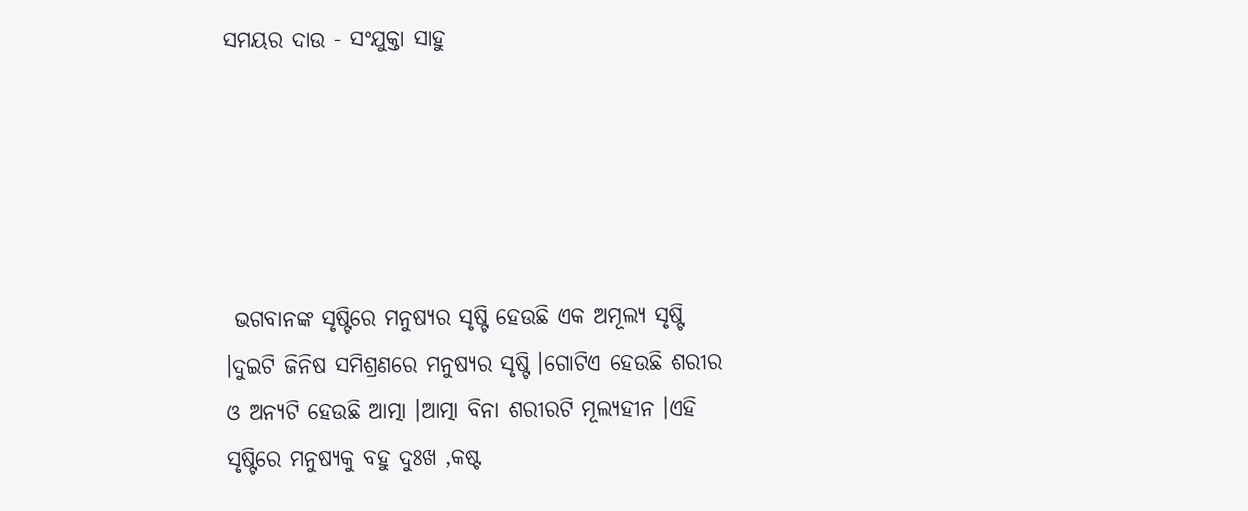ସମୟର ଦାଉ - ସଂଯୁକ୍ତା ସାହୁ





 ଭଗବାନଙ୍କ ସୃଷ୍ଟିରେ ମନୁଷ୍ୟର ସୃଷ୍ଟି ହେଉଛି ଏକ ଅମୂଲ୍ୟ ସୃଷ୍ଟି ।ଦୁଇଟି ଜିନିଷ ସମିଶ୍ରଣରେ ମନୁଷ୍ୟର ସୃଷ୍ଟି ।ଗୋଟିଏ ହେଉଛି ଶରୀର ଓ ଅନ୍ୟଟି ହେଉଛି ଆତ୍ମା ।ଆତ୍ମା ବିନା ଶରୀରଟି ମୂଲ୍ୟହୀନ ।ଏହି ସୃଷ୍ଟିରେ ମନୁଷ୍ୟକୁ ବହୁ ଦୁଃଖ ,କଷ୍ଟ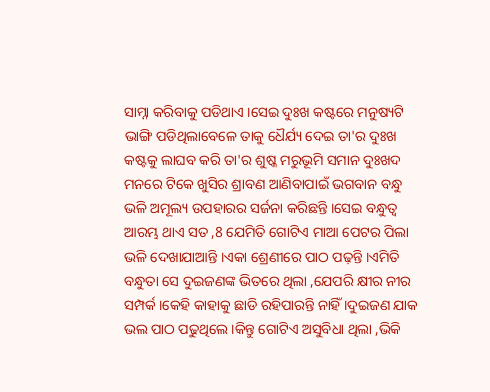ସାମ୍ନା କରିବାକୁ ପଡିଥାଏ ।ସେଇ ଦୁଃଖ କଷ୍ଟରେ ମନୁଷ୍ୟଟି ଭାଙ୍ଗି ପଡିଥିଲାବେଳେ ତାକୁ ଧୈର୍ଯ୍ୟ ଦେଇ ତା'ର ଦୁଃଖ କଷ୍ଟକୁ ଲାଘବ କରି ତା'ର ଶୁଷ୍କ ମରୁଭୂମି ସମାନ ଦୁଃଖଦ ମନରେ ଟିକେ ଖୁସିର ଶ୍ରାବଣ ଆଣିବାପାଇଁ ଭଗବାନ ବନ୍ଧୁ ଭଳି ଅମୂଲ୍ୟ ଉପହାରର ସର୍ଜନା କରିଛନ୍ତି ।ସେଇ ବନ୍ଧୁତ୍ୱ ଆରମ୍ଭ ଥାଏ ସତ ,8 ଯେମିତି ଗୋଟିଏ ମାଆ ପେଟର ପିଲା ଭଳି ଦେଖାଯାଆନ୍ତି ।ଏକା ଶ୍ରେଣୀରେ ପାଠ ପଢ଼ନ୍ତି ।ଏମିତି ବନ୍ଧୁତା ସେ ଦୁଇଜଣଙ୍କ ଭିତରେ ଥିଲା ,ଯେପରି କ୍ଷୀର ନୀର ସମ୍ପର୍କ ।କେହି କାହାକୁ ଛାଡି ରହିପାରନ୍ତି ନାହିଁ ।ଦୁଇଜଣ ଯାକ ଭଲ ପାଠ ପଢୁଥିଲେ ।କିନ୍ତୁ ଗୋଟିଏ ଅସୁବିଧା ଥିଲା ,ଭିକି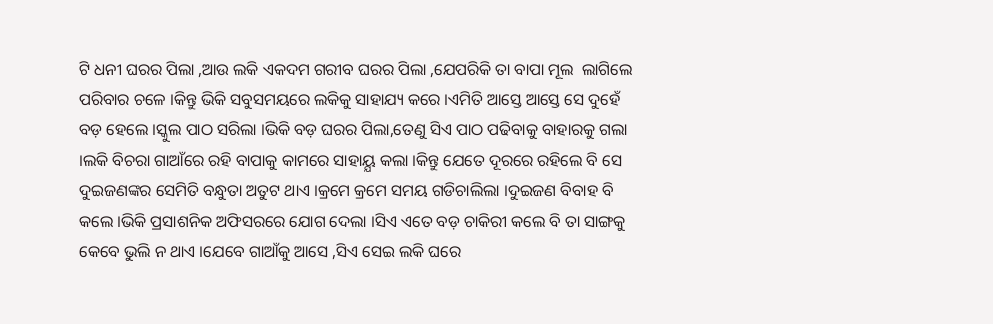ଟି ଧନୀ ଘରର ପିଲା ,ଆଉ ଲକି ଏକଦମ ଗରୀବ ଘରର ପିଲା ,ଯେପରିକି ତା ବାପା ମୂଲ  ଲାଗିଲେ ପରିବାର ଚଳେ ।କିନ୍ତୁ ଭିକି ସବୁସମୟରେ ଲକିକୁ ସାହାଯ୍ୟ କରେ ।ଏମିତି ଆସ୍ତେ ଆସ୍ତେ ସେ ଦୁହେଁ ବଡ଼ ହେଲେ ।ସ୍କୁଲ ପାଠ ସରିଲା ।ଭିକି ବଡ଼ ଘରର ପିଲା,ତେଣୁ ସିଏ ପାଠ ପଢିବାକୁ ବାହାରକୁ ଗଲା ।ଲକି ବିଚରା ଗାଆଁରେ ରହି ବାପାକୁ କାମରେ ସାହାୟ୍ଯ କଲା ।କିନ୍ତୁ ଯେତେ ଦୂରରେ ରହିଲେ ବି ସେ ଦୁଇଜଣଙ୍କର ସେମିତି ବନ୍ଧୁତା ଅତୁଟ ଥାଏ ।କ୍ରମେ କ୍ରମେ ସମୟ ଗଡିଚାଲିଲା ।ଦୁଇଜଣ ବିବାହ ବି କଲେ ।ଭିକି ପ୍ରସାଶନିକ ଅଫିସରରେ ଯୋଗ ଦେଲା ।ସିଏ ଏତେ ବଡ଼ ଚାକିରୀ କଲେ ବି ତା ସାଙ୍ଗକୁ କେବେ ଭୁଲି ନ ଥାଏ ।ଯେବେ ଗାଆଁକୁ ଆସେ ,ସିଏ ସେଇ ଲକି ଘରେ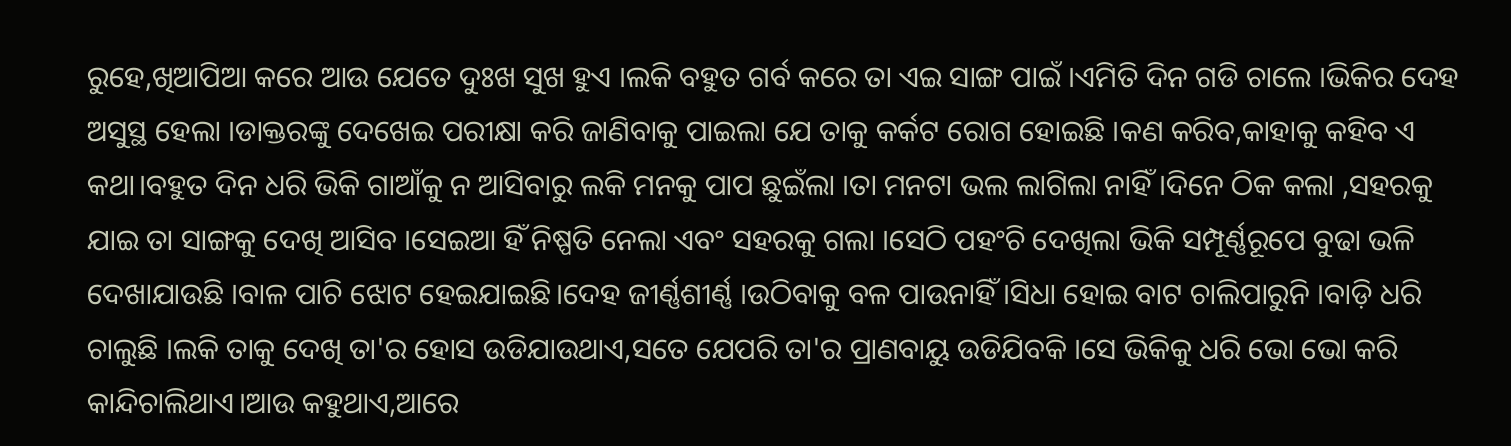ରୁହେ,ଖିଆପିଆ କରେ ଆଉ ଯେତେ ଦୁଃଖ ସୁଖ ହୁଏ ।ଲକି ବହୁତ ଗର୍ବ କରେ ତା ଏଇ ସାଙ୍ଗ ପାଇଁ ।ଏମିତି ଦିନ ଗଡି ଚାଲେ ।ଭିକିର ଦେହ ଅସୁସ୍ଥ ହେଲା ।ଡାକ୍ତରଙ୍କୁ ଦେଖେଇ ପରୀକ୍ଷା କରି ଜାଣିବାକୁ ପାଇଲା ଯେ ତାକୁ କର୍କଟ ରୋଗ ହୋଇଛି ।କଣ କରିବ,କାହାକୁ କହିବ ଏ କଥା।ବହୁତ ଦିନ ଧରି ଭିକି ଗାଆଁକୁ ନ ଆସିବାରୁ ଲକି ମନକୁ ପାପ ଛୁଇଁଲା ।ତା ମନଟା ଭଲ ଲାଗିଲା ନାହିଁ ।ଦିନେ ଠିକ କଲା ,ସହରକୁ ଯାଇ ତା ସାଙ୍ଗକୁ ଦେଖି ଆସିବ ।ସେଇଆ ହିଁ ନିଷ୍ପତି ନେଲା ଏବଂ ସହରକୁ ଗଲା ।ସେଠି ପହଂଚି ଦେଖିଲା ଭିକି ସମ୍ପୂର୍ଣ୍ଣରୂପେ ବୁଢା ଭଳି ଦେଖାଯାଉଛି ।ବାଳ ପାଚି ଝୋଟ ହେଇଯାଇଛି।ଦେହ ଜୀର୍ଣ୍ଣଶୀର୍ଣ୍ଣ ।ଉଠିବାକୁ ବଳ ପାଉନାହିଁ ।ସିଧା ହୋଇ ବାଟ ଚାଲିପାରୁନି ।ବାଡ଼ି ଧରି ଚାଲୁଛି ।ଲକି ତାକୁ ଦେଖି ତା'ର ହୋସ ଉଡିଯାଉଥାଏ,ସତେ ଯେପରି ତା'ର ପ୍ରାଣବାୟୁ ଉଡିଯିବକି ।ସେ ଭିକିକୁ ଧରି ଭୋ ଭୋ କରି କାନ୍ଦିଚାଲିଥାଏ।ଆଉ କହୁଥାଏ,ଆରେ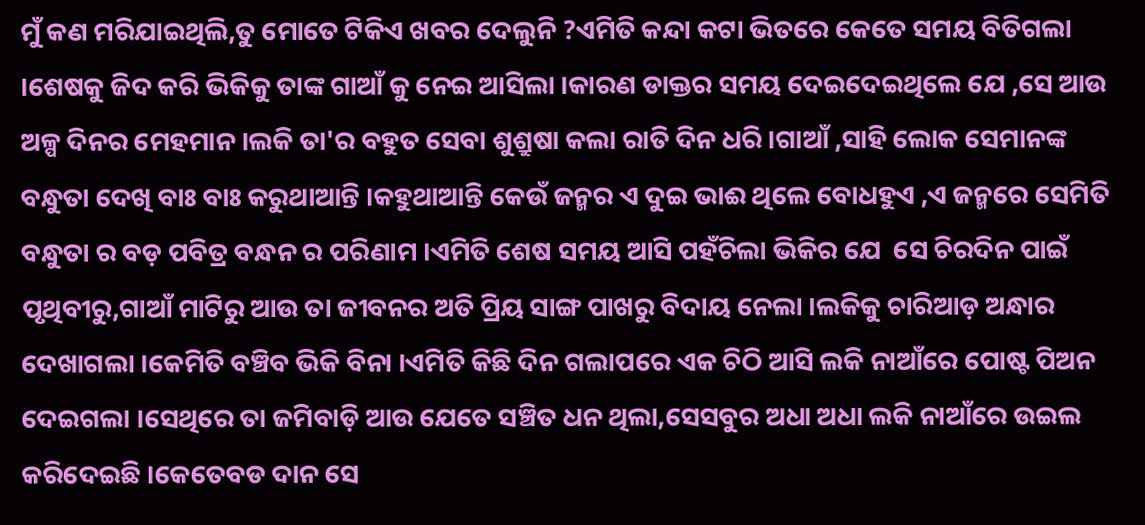ମୁଁ କଣ ମରିଯାଇଥିଲି,ତୁ ମୋତେ ଟିକିଏ ଖବର ଦେଲୁନି ?ଏମିତି କନ୍ଦା କଟା ଭିତରେ କେତେ ସମୟ ବିତିଗଲା ।ଶେଷକୁ ଜିଦ କରି ଭିକିକୁ ତାଙ୍କ ଗାଆଁ କୁ ନେଇ ଆସିଲା ।କାରଣ ଡାକ୍ତର ସମୟ ଦେଇଦେଇଥିଲେ ଯେ ,ସେ ଆଉ ଅଳ୍ପ ଦିନର ମେହମାନ ।ଲକି ତା'ର ବହୁତ ସେବା ଶୁଶ୍ରୁଷା କଲା ରାତି ଦିନ ଧରି ।ଗାଆଁ ,ସାହି ଲୋକ ସେମାନଙ୍କ ବନ୍ଧୁତା ଦେଖି ବାଃ ବାଃ କରୁଥାଆନ୍ତି ।କହୁଥାଆନ୍ତି କେଉଁ ଜନ୍ମର ଏ ଦୁଇ ଭାଈ ଥିଲେ ବୋଧହୁଏ ,ଏ ଜନ୍ମରେ ସେମିତି ବନ୍ଧୁତା ର ବଡ଼ ପବିତ୍ର ବନ୍ଧନ ର ପରିଣାମ ।ଏମିତି ଶେଷ ସମୟ ଆସି ପହଁଚିଲା ଭିକିର ଯେ  ସେ ଚିରଦିନ ପାଇଁ ପୃଥିବୀରୁ,ଗାଆଁ ମାଟିରୁ ଆଉ ତା ଜୀବନର ଅତି ପ୍ରିୟ ସାଙ୍ଗ ପାଖରୁ ବିଦାୟ ନେଲା ।ଲକିକୁ ଚାରିଆଡ଼ ଅନ୍ଧାର ଦେଖାଗଲା ।କେମିତି ବଞ୍ଚିବ ଭିକି ବିନା ।ଏମିତି କିଛି ଦିନ ଗଲାପରେ ଏକ ଚିଠି ଆସି ଲକି ନାଆଁରେ ପୋଷ୍ଟ ପିଅନ ଦେଇଗଲା ।ସେଥିରେ ତା ଜମିବାଡ଼ି ଆଉ ଯେତେ ସଞ୍ଚିତ ଧନ ଥିଲା,ସେସବୁର ଅଧା ଅଧା ଲକି ନାଆଁରେ ଉଇଲ କରିଦେଇଛି ।କେତେବଡ ଦାନ ସେ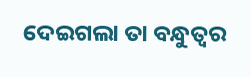ଦେଇଗଲା ତା ବନ୍ଧୁତ୍ୱର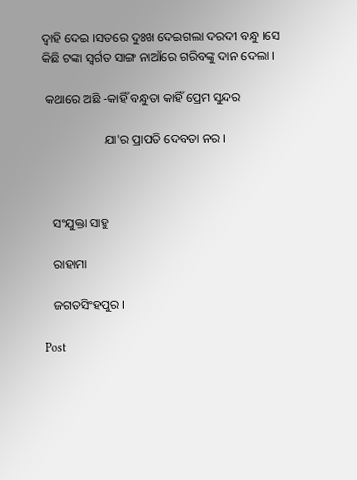ଦ୍ୱାହି ଦେଇ ।ସତରେ ଦୁଃଖ ଦେଇଗଲା ଦରଦୀ ବନ୍ଧୁ ।ସେ କିଛି ଟଙ୍କା ସ୍ୱର୍ଗତ ସାଙ୍ଗ ନାଆଁରେ ଗରିବଙ୍କୁ ଦାନ ଦେଲା ।

 କଥାରେ ଅଛି -କାହିଁ ବନ୍ଧୁତା କାହିଁ ପ୍ରେମ ସୁନ୍ଦର

                    ଯା'ର ପ୍ରାପତି ଦେବତା ନର ।



   ସଂଯୁକ୍ତା ସାହୁ

   ରାହାମା

   ଜଗତସିଂହପୁର ।

Post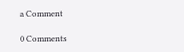a Comment

0 Comments